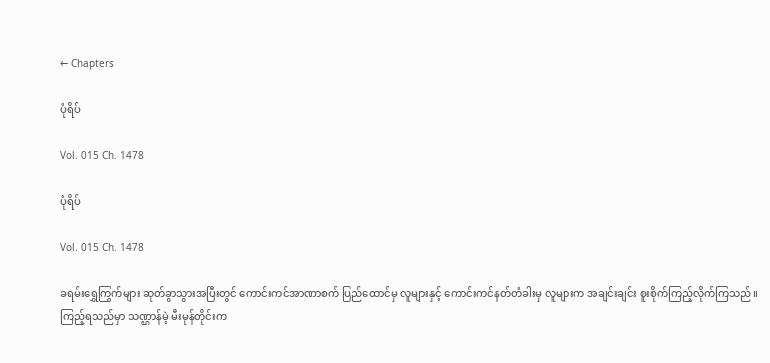← Chapters

ပုံရိပ်

Vol. 015 Ch. 1478

ပုံရိပ်

Vol. 015 Ch. 1478

ခရမ်းရွှေကြွက်များ ဆုတ်ခွာသွားအပြီးတွင် ကောင်းကင်အာဏာစက် ပြည်ထောင်မှ လူများနှင့် ကောင်းကင်နတ်တံခါးမှ လူများက အချင်းချင်း စူးစိုက်ကြည့်လိုက်ကြသည်။ ကြည့်ရသည်မှာ သဏ္ဌာန်မဲ့ မီးမုန်တိုင်းက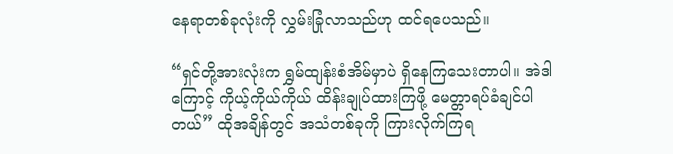နေရာတစ်ခုလုံးကို လွှမ်းခြုံလာသည်ဟု ထင်ရပေသည်။

“ရှင်တို့အားလုံးက ရွှမ်ထျန်းစံအိမ်မှာပဲ ရှိနေကြသေးတာပါ။ အဲဒါကြောင့် ကိုယ့်ကိုယ်ကိုယ် ထိန်းချုပ်ထားကြဖို့ မေတ္တာရပ်ခံချင်ပါတယ်” ထိုအချိန်တွင် အသံတစ်ခုကို ကြားလိုက်ကြရ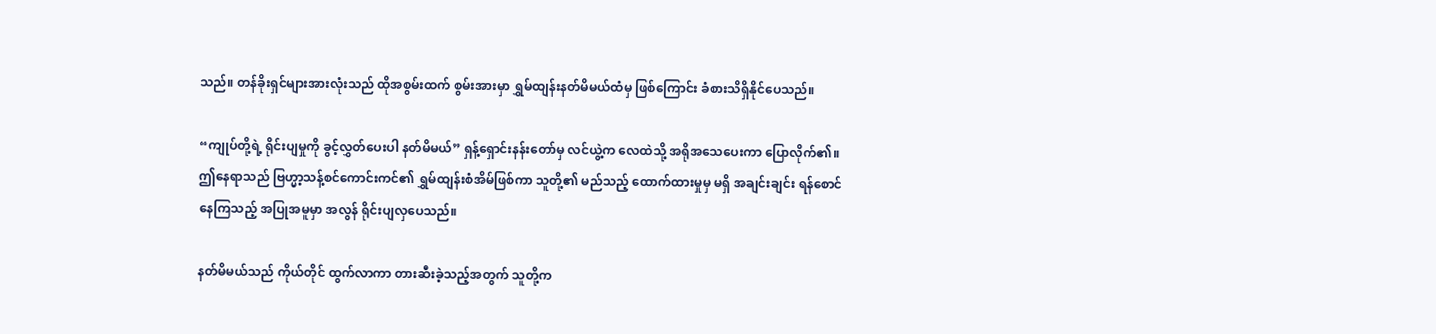သည်။ တန်ခိုးရှင်များအားလုံးသည် ထိုအစွမ်းထက် စွမ်းအားမှာ ရွှမ်ထျန်းနတ်မိမယ်ထံမှ ဖြစ်ကြောင်း ခံစားသိရှိနိုင်ပေသည်။

“ကျုပ်တို့ရဲ့ ရိုင်းပျမှုကို ခွင့်လွှတ်ပေးပါ နတ်မိမယ်” ရှန့်ရှောင်းနန်းတော်မှ လင်ယွဲ့က လေထဲသို့ အရိုအသေပေးကာ ပြောလိုက်၏။ ဤနေရာသည် ဗြဟ္မာ့သန့်စင်ကောင်းကင်၏ ရွှမ်ထျန်းစံအိမ်ဖြစ်ကာ သူတို့၏ မည်သည့် ထောက်ထားမှုမှ မရှိ အချင်းချင်း ရန်စောင်နေကြသည့် အပြုအမူမှာ အလွန် ရိုင်းပျလှပေသည်။

နတ်မိမယ်သည် ကိုယ်တိုင် ထွက်လာကာ တားဆီးခဲ့သည့်အတွက် သူတို့က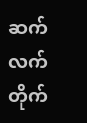ဆက်လက်တိုက်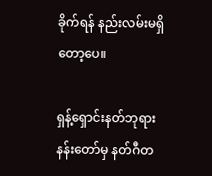ခိုက်ရန် နည်းလမ်းမရှိတော့ပေ။

ရှန့်ရှောင်းနတ်ဘုရားနန်းတော်မှ နတ်ဂီတ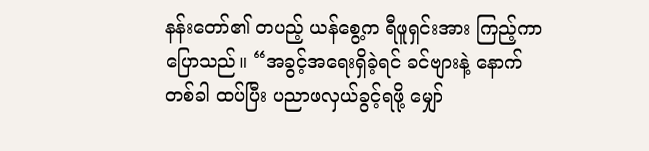နန်းတော်၏ တပည့် ယန်စွေ့က ရီဖူရှင်းအား ကြည့်ကာ ပြောသည်။ “အခွင့်အရေးရှိခဲ့ရင် ခင်ဗျားနဲ့ နောက်တစ်ခါ ထပ်ပြီး ပညာဖလှယ်ခွင့်ရဖို့ မျှော်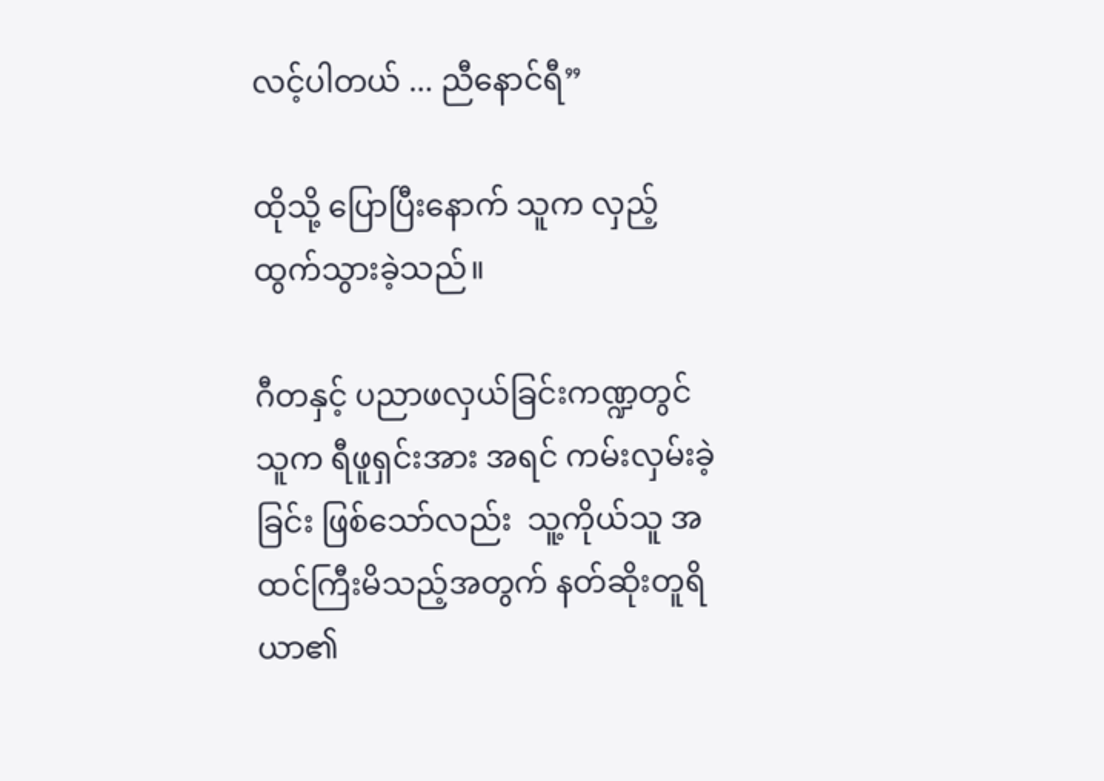လင့်ပါတယ် ... ညီနောင်ရီ”

ထိုသို့ ပြောပြီးနောက် သူက လှည့်ထွက်သွားခဲ့သည်။

ဂီတနှင့် ပညာဖလှယ်ခြင်းကဏ္ဍတွင် သူက ရီဖူရှင်းအား အရင် ကမ်းလှမ်းခဲ့ခြင်း ဖြစ်သော်လည်း  သူ့ကိုယ်သူ အထင်ကြီးမိသည့်အတွက် နတ်ဆိုးတူရိယာ၏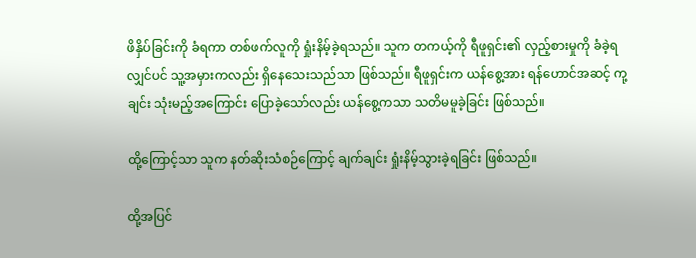ဖိနှိပ်ခြင်းကို ခံရကာ တစ်ဖက်လူကို ရှုံးနိမ့်ခဲ့ရသည်။ သူက တကယ့်ကို ရီဖူရှင်း၏ လှည့်စားမှုကို ခံခဲ့ရလျှင်ပင် သူ့အမှားကလည်း ရှိနေသေးသည်သာ ဖြစ်သည်။ ရီဖူရှင်းက ယန်စွေ့အား ရန်ဟောင်အဆင့် ကု့ချင်း သုံးမည့်အကြောင်း ပြောခဲ့သော်လည်း ယန်စွေ့ကသာ သတိမမူခဲ့ခြင်း ဖြစ်သည်။

ထို့ကြောင့်သာ သူက နတ်ဆိုးသံစဉ်ကြောင့် ချက်ချင်း ရှုံးနိမ့်သွားခဲ့ရခြင်း ဖြစ်သည်။

ထို့အပြင်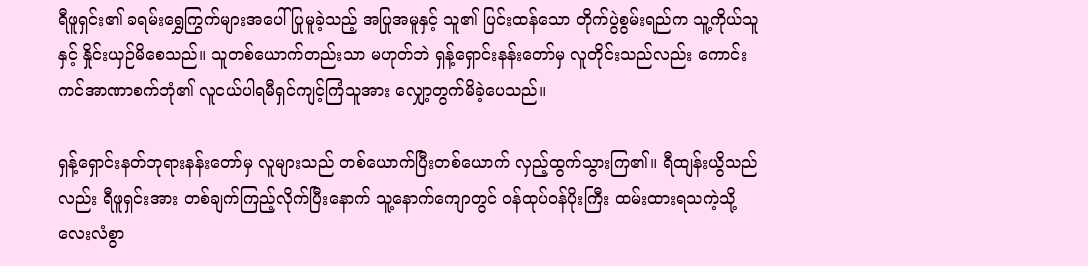ရီဖူရှင်း၏ ခရမ်းရွှေကြွက်များအပေါ် ပြုမူခဲ့သည့် အပြုအမူနှင့် သူ၏ ပြင်းထန်သော တိုက်ပွဲစွမ်းရည်က သူ့ကိုယ်သူနှင့် နှိုင်းယှဉ်မိစေသည်။ သူတစ်ယောက်တည်းသာ မဟုတ်ဘဲ ရှန့်ရှောင်းနန်းတော်မှ လူတိုင်းသည်လည်း ကောင်းကင်အာဏာစက်ဘုံ၏ လူငယ်ပါရမီရှင်ကျင့်ကြံသူအား လျှော့တွက်မိခဲ့ပေသည်။

ရှန့်ရှောင်းနတ်ဘုရားနန်းတော်မှ လူများသည် တစ်ယောက်ပြီးတစ်ယောက် လှည့်ထွက်သွားကြ၏။ ရီထျန်းယွိသည်လည်း ရီဖူရှင်းအား တစ်ချက်ကြည့်လိုက်ပြီးနောက် သူ့နောက်ကျောတွင် ဝန်ထုပ်ဝန်ပိုးကြီး ထမ်းထားရသကဲ့သို့ လေးလံစွာ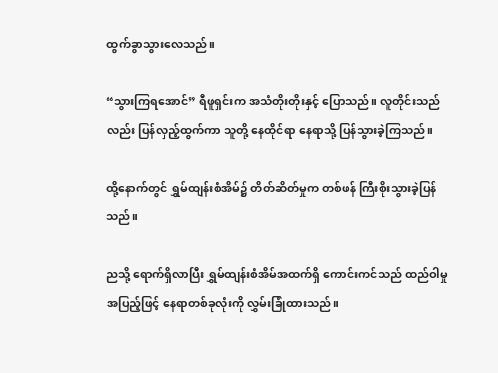ထွက်ခွာသွားလေသည်။

“သွားကြရအောင်” ရီဖူရှင်းက အသံတိုးတိုးနှင့် ပြောသည်။ လူတိုင်းသည်လည်း ပြန်လှည့်ထွက်ကာ သူတို့ နေထိုင်ရာ နေရာသို့ ပြန်သွားခဲ့ကြသည်။

ထို့နောက်တွင် ရွှမ်ထျန်းစံအိမ်၌ တိတ်ဆိတ်မှုက တစ်ဖန် ကြီးစိုးသွားခဲ့ပြန်သည်။

ညသို့ ရောက်ရှိလာပြီး ရွှမ်ထျန်းစံအိမ်အထက်ရှိ ကောင်းကင်သည် ထည်ဝါမှုအပြည့်ဖြင့် နေရာတစ်ခုလုံးကို လွှမ်းခြုံထားသည်။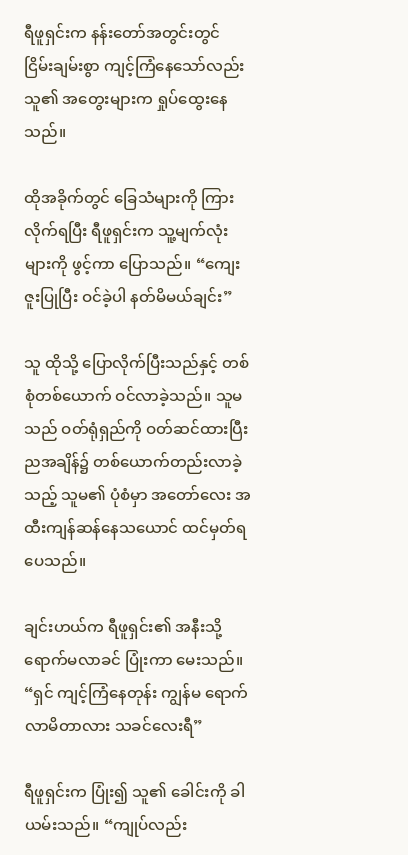ရီဖူရှင်းက နန်းတော်အတွင်းတွင် ငြိမ်းချမ်းစွာ ကျင့်ကြံနေသော်လည်း သူ၏ အတွေးများက ရှုပ်ထွေးနေသည်။

ထိုအခိုက်တွင် ခြေသံများကို ကြားလိုက်ရပြီး ရီဖူရှင်းက သူ့မျက်လုံးများကို ဖွင့်ကာ ပြောသည်။ “ကျေးဇူးပြုပြီး ဝင်ခဲ့ပါ နတ်မိမယ်ချင်း”

သူ ထိုသို့ ပြောလိုက်ပြီးသည်နှင့် တစ်စုံတစ်ယောက် ဝင်လာခဲ့သည်။ သူမသည် ဝတ်ရုံရှည်ကို ဝတ်ဆင်ထားပြီး ညအချိန်၌ တစ်ယောက်တည်းလာခဲ့သည့် သူမ၏ ပုံစံမှာ အတော်လေး အထီးကျန်ဆန်နေသယောင် ထင်မှတ်ရပေသည်။

ချင်းဟယ်က ရီဖူရှင်း၏ အနီးသို့ ရောက်မလာခင် ပြုံးကာ မေးသည်။ “ရှင် ကျင့်ကြံနေတုန်း ကျွန်မ ရောက်လာမိတာလား သခင်လေးရီ”

ရီဖူရှင်းက ပြုံး၍ သူ၏ ခေါင်းကို ခါယမ်းသည်။ “ကျုပ်လည်း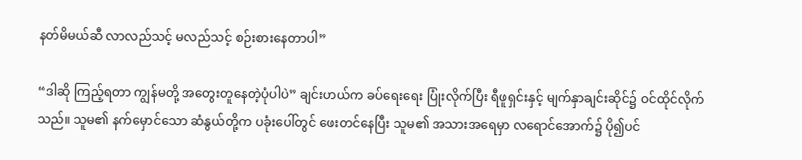နတ်မိမယ်ဆီ လာလည်သင့် မလည်သင့် စဉ်းစားနေတာပါ”

“ဒါဆို ကြည့်ရတာ ကျွန်မတို့ အတွေးတူနေတဲ့ပုံပါပဲ” ချင်းဟယ်က ခပ်ရေးရေး ပြုံးလိုက်ပြီး ရီဖူရှင်းနှင့် မျက်နှာချင်းဆိုင်၌ ဝင်ထိုင်လိုက်သည်။ သူမ၏ နက်မှောင်သော ဆံနွယ်တို့က ပခုံးပေါ်တွင် ဖေးတင်နေပြီး သူမ၏ အသားအရေမှာ လရောင်အောက်၌ ပို၍ပင်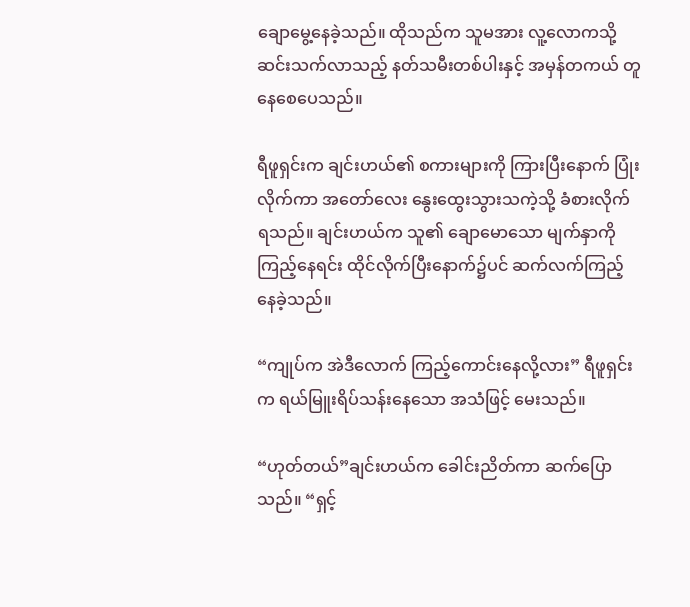ချောမွေ့နေခဲ့သည်။ ထိုသည်က သူမအား လူ့လောကသို့ ဆင်းသက်လာသည့် နတ်သမီးတစ်ပါးနှင့် အမှန်တကယ် တူနေစေပေသည်။

ရီဖူရှင်းက ချင်းဟယ်၏ စကားများကို ကြားပြီးနောက် ပြုံးလိုက်ကာ အတော်လေး နွေးထွေးသွားသကဲ့သို့ ခံစားလိုက်ရသည်။ ချင်းဟယ်က သူ၏ ချောမောသော မျက်နှာကို ကြည့်နေရင်း ထိုင်လိုက်ပြီးနောက်၌ပင် ဆက်လက်ကြည့်နေခဲ့သည်။

“ကျုပ်က အဲဒီလောက် ကြည့်ကောင်းနေလို့လား” ရီဖူရှင်းက ရယ်မြူးရိပ်သန်းနေသော အသံဖြင့် မေးသည်။

“ဟုတ်တယ်”ချင်းဟယ်က ခေါင်းညိတ်ကာ ဆက်ပြောသည်။ “ရှင့်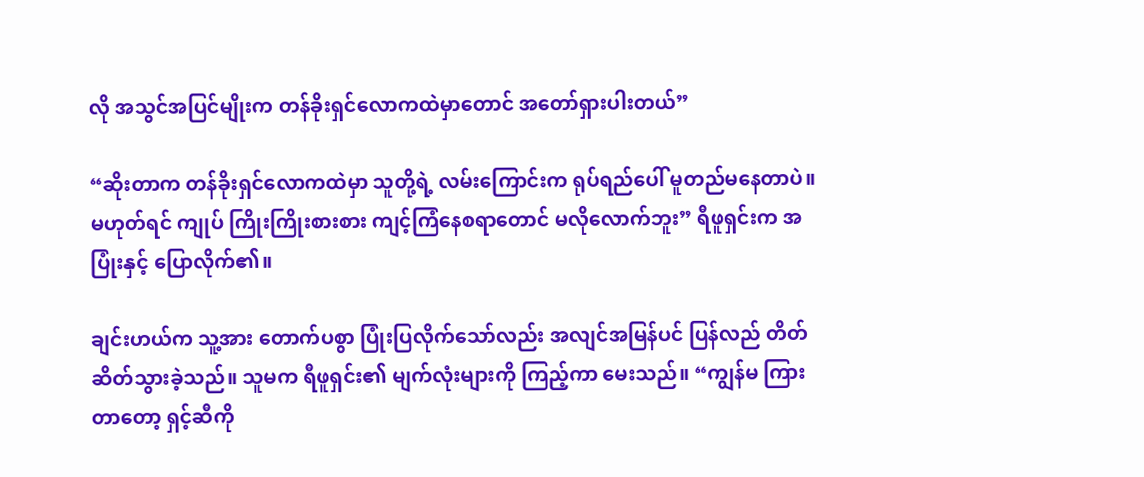လို အသွင်အပြင်မျိုးက တန်ခိုးရှင်လောကထဲမှာတောင် အတော်ရှားပါးတယ်”

“ဆိုးတာက တန်ခိုးရှင်လောကထဲမှာ သူတို့ရဲ့ လမ်းကြောင်းက ရုပ်ရည်ပေါ် မူတည်မနေတာပဲ။ မဟုတ်ရင် ကျုပ် ကြိုးကြိုးစားစား ကျင့်ကြံနေစရာတောင် မလိုလောက်ဘူး” ရီဖူရှင်းက အပြုံးနှင့် ပြောလိုက်၏။

ချင်းဟယ်က သူ့အား တောက်ပစွာ ပြုံးပြလိုက်သော်လည်း အလျင်အမြန်ပင် ပြန်လည် တိတ်ဆိတ်သွားခဲ့သည်။ သူမက ရီဖူရှင်း၏ မျက်လုံးများကို ကြည့်ကာ မေးသည်။ “ကျွန်မ ကြားတာတော့ ရှင့်ဆီကို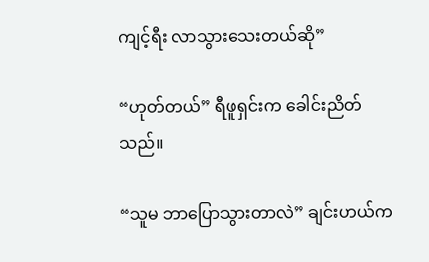ကျင့်ရီး လာသွားသေးတယ်ဆို”

“ဟုတ်တယ်” ရီဖူရှင်းက ခေါင်းညိတ်သည်။

“သူမ ဘာပြောသွားတာလဲ” ချင်းဟယ်က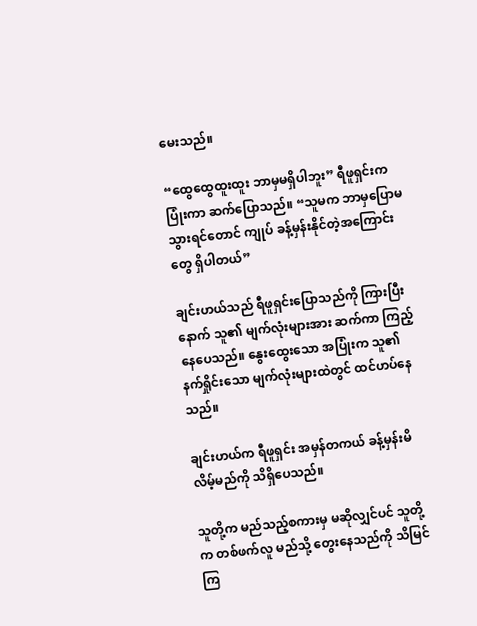မေးသည်။

“ထွေထွေထူးထူး ဘာမှမရှိပါဘူး” ရီဖူရှင်းက ပြုံးကာ ဆက်ပြောသည်။ “သူမက ဘာမှပြောမသွားရင်တောင် ကျုပ် ခန့်မှန်းနိုင်တဲ့အကြောင်းတွေ ရှိပါတယ်”

ချင်းဟယ်သည် ရီဖူရှင်းပြောသည်ကို ကြားပြီးနောက် သူ၏ မျက်လုံးများအား ဆက်ကာ ကြည့်နေပေသည်။ နွေးထွေးသော အပြုံးက သူ၏နက်ရှိုင်းသော မျက်လုံးများထဲတွင် ထင်ဟပ်နေသည်။

ချင်းဟယ်က ရီဖူရှင်း အမှန်တကယ် ခန့်မှန်းမိလိမ့်မည်ကို သိရှိပေသည်။

သူတို့က မည်သည့်စကားမှ မဆိုလျှင်ပင် သူတို့က တစ်ဖက်လူ မည်သို့ တွေးနေသည်ကို သိမြင်ကြ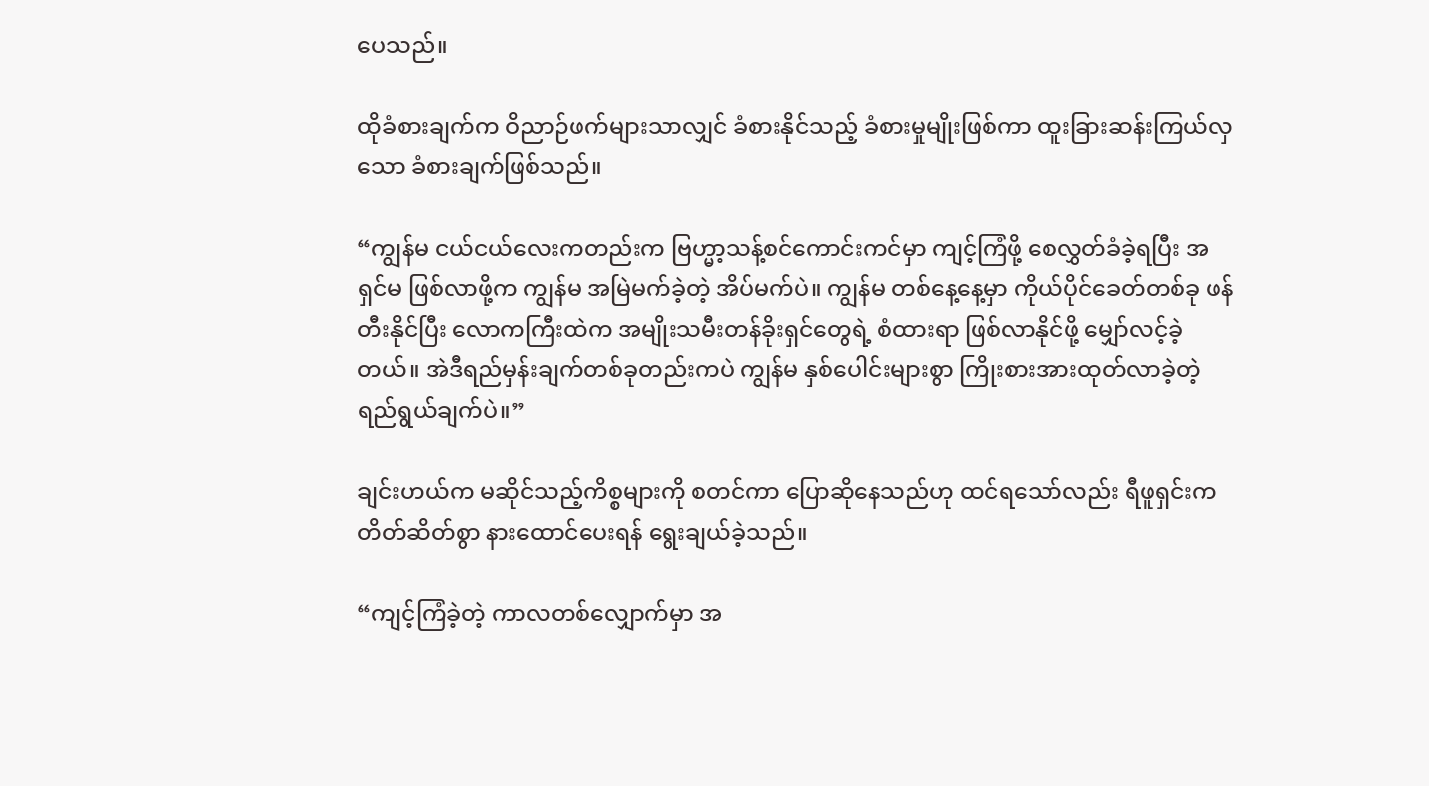ပေသည်။

ထိုခံစားချက်က ဝိညာဉ်ဖက်များသာလျှင် ခံစားနိုင်သည့် ခံစားမှုမျိုးဖြစ်ကာ ထူးခြားဆန်းကြယ်လှသော ခံစားချက်ဖြစ်သည်။

“ကျွန်မ ငယ်ငယ်လေးကတည်းက ဗြဟ္မာ့သန့်စင်ကောင်းကင်မှာ ကျင့်ကြံဖို့ စေလွှတ်ခံခဲ့ရပြီး အရှင်မ ဖြစ်လာဖို့က ကျွန်မ အမြဲမက်ခဲ့တဲ့ အိပ်မက်ပဲ။ ကျွန်မ တစ်နေ့နေ့မှာ ကိုယ်ပိုင်ခေတ်တစ်ခု ဖန်တီးနိုင်ပြီး လောကကြီးထဲက အမျိုးသမီးတန်ခိုးရှင်တွေရဲ့ စံထားရာ ဖြစ်လာနိုင်ဖို့ မျှော်လင့်ခဲ့တယ်။ အဲဒီရည်မှန်းချက်တစ်ခုတည်းကပဲ ကျွန်မ နှစ်ပေါင်းများစွာ ကြိုးစားအားထုတ်လာခဲ့တဲ့ ရည်ရွယ်ချက်ပဲ။”

ချင်းဟယ်က မဆိုင်သည့်ကိစ္စများကို စတင်ကာ ပြောဆိုနေသည်ဟု ထင်ရသော်လည်း ရီဖူရှင်းက တိတ်ဆိတ်စွာ နားထောင်ပေးရန် ရွေးချယ်ခဲ့သည်။

“ကျင့်ကြံခဲ့တဲ့ ကာလတစ်လျှောက်မှာ အ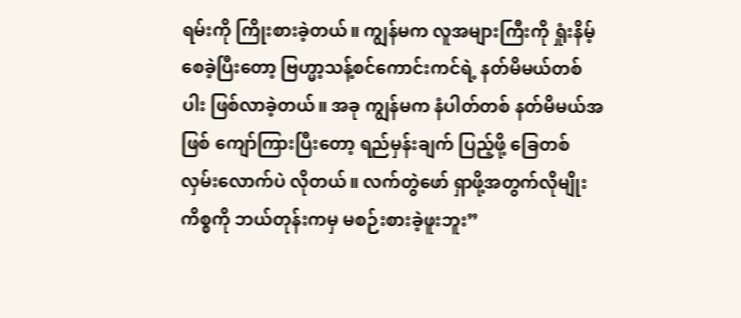ရမ်းကို ကြိုးစားခဲ့တယ်။ ကျွန်မက လူအများကြီးကို ရှုံးနိမ့်စေခဲ့ပြီးတော့ ဗြဟ္မာ့သန့်စင်ကောင်းကင်ရဲ့ နတ်မိမယ်တစ်ပါး ဖြစ်လာခဲ့တယ်။ အခု ကျွန်မက နံပါတ်တစ် နတ်မိမယ်အဖြစ် ကျော်ကြားပြီးတော့ ရည်မှန်းချက် ပြည့်ဖို့ ခြေတစ်လှမ်းလောက်ပဲ လိုတယ်။ လက်တွဲဖော် ရှာဖို့အတွက်လိုမျိုး ကိစ္စကို ဘယ်တုန်းကမှ မစဉ်းစားခဲ့ဖူးဘူး”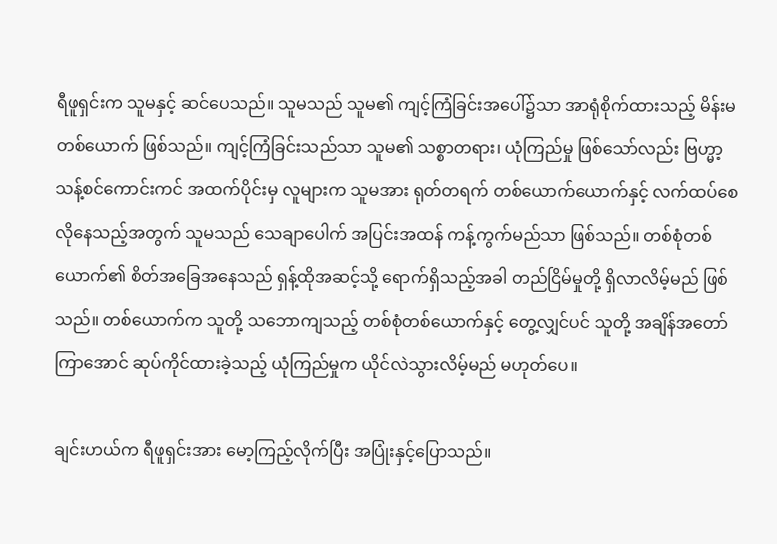ရီဖူရှင်းက သူမနှင့် ဆင်ပေသည်။ သူမသည် သူမ၏ ကျင့်ကြံခြင်းအပေါ်၌သာ အာရုံစိုက်ထားသည့် မိန်းမတစ်ယောက် ဖြစ်သည်။ ကျင့်ကြံခြင်းသည်သာ သူမ၏ သစ္စာတရား၊ ယုံကြည်မှု ဖြစ်သော်လည်း ဗြဟ္မာ့သန့်စင်ကောင်းကင် အထက်ပိုင်းမှ လူများက သူမအား ရုတ်တရက် တစ်ယောက်ယောက်နှင့် လက်ထပ်စေလိုနေသည့်အတွက် သူမသည် သေချာပေါက် အပြင်းအထန် ကန့်ကွက်မည်သာ ဖြစ်သည်။ တစ်စုံတစ်ယောက်၏ စိတ်အခြေအနေသည် ရှန့်ထိုအဆင့်သို့ ရောက်ရှိသည့်အခါ တည်ငြိမ်မှုတို့ ရှိလာလိမ့်မည် ဖြစ်သည်။ တစ်ယောက်က သူတို့ သဘောကျသည့် တစ်စုံတစ်ယောက်နှင့် တွေ့လျှင်ပင် သူတို့ အချိန်အတော်ကြာအောင် ဆုပ်ကိုင်ထားခဲ့သည့် ယုံကြည်မှုက ယိုင်လဲသွားလိမ့်မည် မဟုတ်ပေ။

ချင်းဟယ်က ရီဖူရှင်းအား မော့ကြည့်လိုက်ပြီး အပြုံးနှင့်ပြောသည်။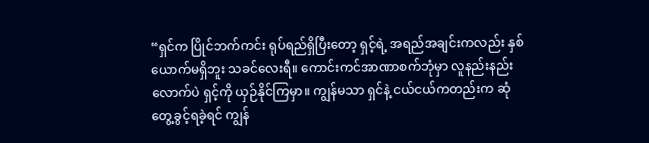“ရှင်က ပြိုင်ဘက်ကင်း ရုပ်ရည်ရှိပြီးတော့ ရှင့်ရဲ့ အရည်အချင်းကလည်း နှစ်ယောက်မရှိဘူး သခင်လေးရီ။ ကောင်းကင်အာဏာစက်ဘုံမှာ လူနည်းနည်းလောက်ပဲ ရှင့်ကို ယှဉ်နိုင်ကြမှာ။ ကျွန်မသာ ရှင်နဲ့ ငယ်ငယ်ကတည်းက ဆုံတွေ့ခွင့်ရခဲ့ရင် ကျွန်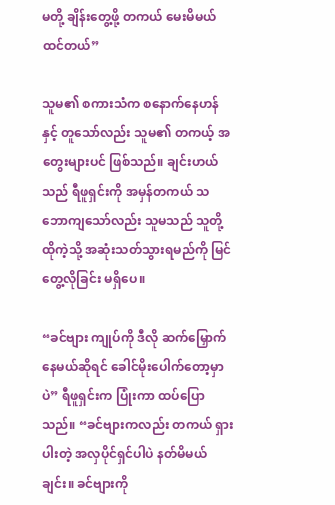မတို့ ချိန်းတွေ့ဖို့ တကယ် မေးမိမယ်ထင်တယ်”

သူမ၏ စကားသံက စနောက်နေဟန်နှင့် တူသော်လည်း သူမ၏ တကယ့် အတွေးများပင် ဖြစ်သည်။ ချင်းဟယ်သည် ရီဖူရှင်းကို အမှန်တကယ် သဘောကျသော်လည်း သူမသည် သူတို့ ထိုကဲ့သို့ အဆုံးသတ်သွားရမည်ကို မြင်တွေ့လိုခြင်း မရှိပေ။

“ခင်ဗျား ကျုပ်ကို ဒီလို ဆက်မြှောက်နေမယ်ဆိုရင် ခေါင်မိုးပေါက်တော့မှာပဲ” ရီဖူရှင်းက ပြုံးကာ ထပ်ပြောသည်။ “ခင်ဗျားကလည်း တကယ် ရှားပါးတဲ့ အလှပိုင်ရှင်ပါပဲ နတ်မိမယ်ချင်း။ ခင်ဗျားကို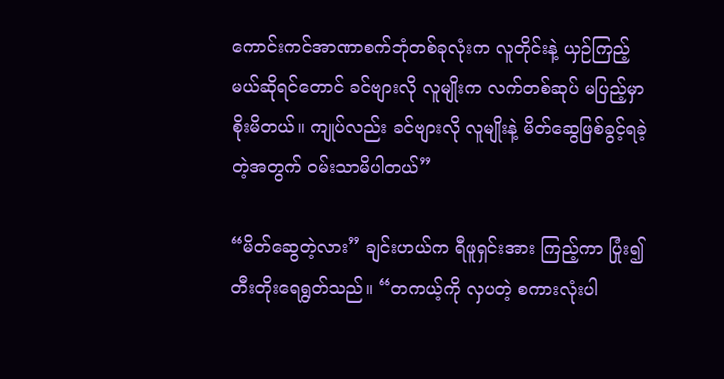ကောင်းကင်အာဏာစက်ဘုံတစ်ခုလုံးက လူတိုင်းနဲ့ ယှဉ်ကြည့်မယ်ဆိုရင်တောင် ခင်ဗျားလို လူမျိုးက လက်တစ်ဆုပ် မပြည့်မှာစိုးမိတယ်။ ကျုပ်လည်း ခင်ဗျားလို လူမျိုးနဲ့ မိတ်ဆွေဖြစ်ခွင့်ရခဲ့တဲ့အတွက် ဝမ်းသာမိပါတယ်”

“မိတ်ဆွေတဲ့လား” ချင်းဟယ်က ရီဖူရှင်းအား ကြည့်ကာ ပြုံး၍ တီးတိုးရေရွတ်သည်။ “တကယ့်ကို လှပတဲ့ စကားလုံးပါ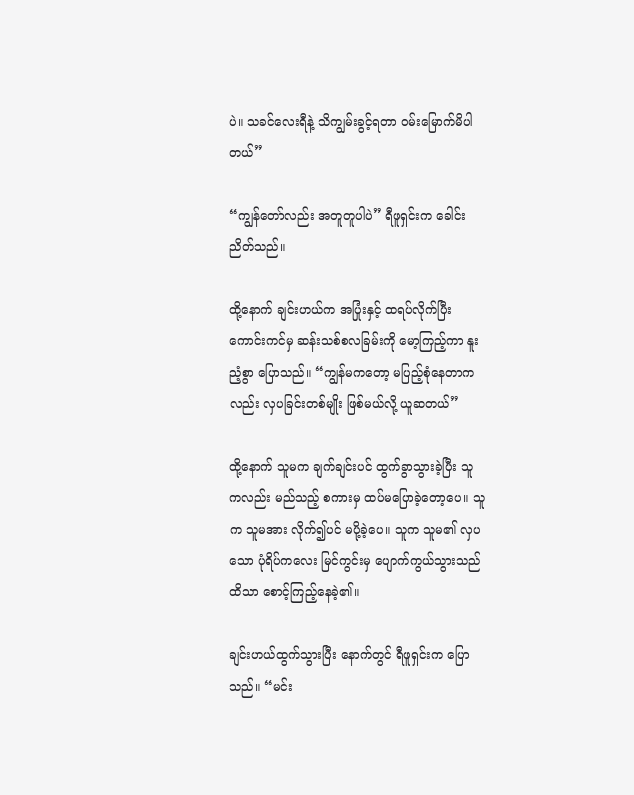ပဲ။ သခင်လေးရီနဲ့ သိကျွမ်းခွင့်ရတာ ဝမ်းမြောက်မိပါတယ်”

“ကျွန်တော်လည်း အတူတူပါပဲ” ရီဖူရှင်းက ခေါင်းညိတ်သည်။

ထို့နောက် ချင်းဟယ်က အပြုံးနှင့် ထရပ်လိုက်ပြီး ကောင်းကင်မှ ဆန်းသစ်စလခြမ်းကို မော့ကြည့်ကာ နူးညံ့စွာ ပြောသည်။ “ကျွန်မကတော့ မပြည့်စုံနေတာကလည်း လှပခြင်းတစ်မျိုး ဖြစ်မယ်လို့ ယူဆတယ်”

ထို့နောက် သူမက ချက်ချင်းပင် ထွက်ခွာသွားခဲ့ပြီး သူကလည်း မည်သည့် စကားမှ ထပ်မပြောခဲ့တော့ပေ။ သူက သူမအား လိုက်၍ပင် မပို့ခဲ့ပေ။ သူက သူမ၏ လှပသော ပုံရိပ်ကလေး မြင်ကွင်းမှ ပျောက်ကွယ်သွားသည်ထိသာ စောင့်ကြည့်နေခဲ့၏။

ချင်းဟယ်ထွက်သွားပြီး နောက်တွင် ရီဖူရှင်းက ပြောသည်။ “မင်း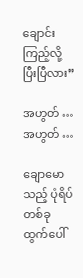ချောင်းကြည့်လို့ ပြီးပြီလား”

အဟွတ် … အဟွတ် …

ချောမောသည့် ပုံရိပ်တစ်ခု ထွက်ပေါ်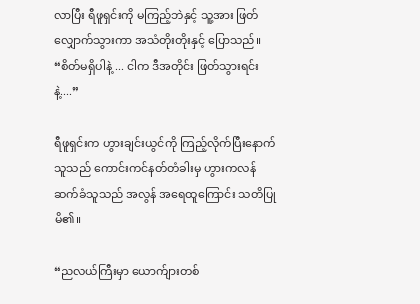လာပြီး ရီဖူရှင်းကို မကြည့်ဘဲနှင့် သူ့အား ဖြတ်လျှောက်သွားကာ အသံတိုးတိုးနှင့် ပြောသည်။ “စိတ်မရှိပါနဲ့ ... ငါက ဒီအတိုင်း ဖြတ်သွားရင်းနဲ့....”

ရီဖူရှင်းက ဟွားချင်းယွင်ကို ကြည့်လိုက်ပြီးနောက် သူသည် ကောင်းကင်နတ်တံခါးမှ ဟွားကလန်ဆက်ခံသူသည် အလွန် အရေထူကြောင်း သတိပြုမိ၏။

“ညလယ်ကြီးမှာ ယောက်ျားတစ်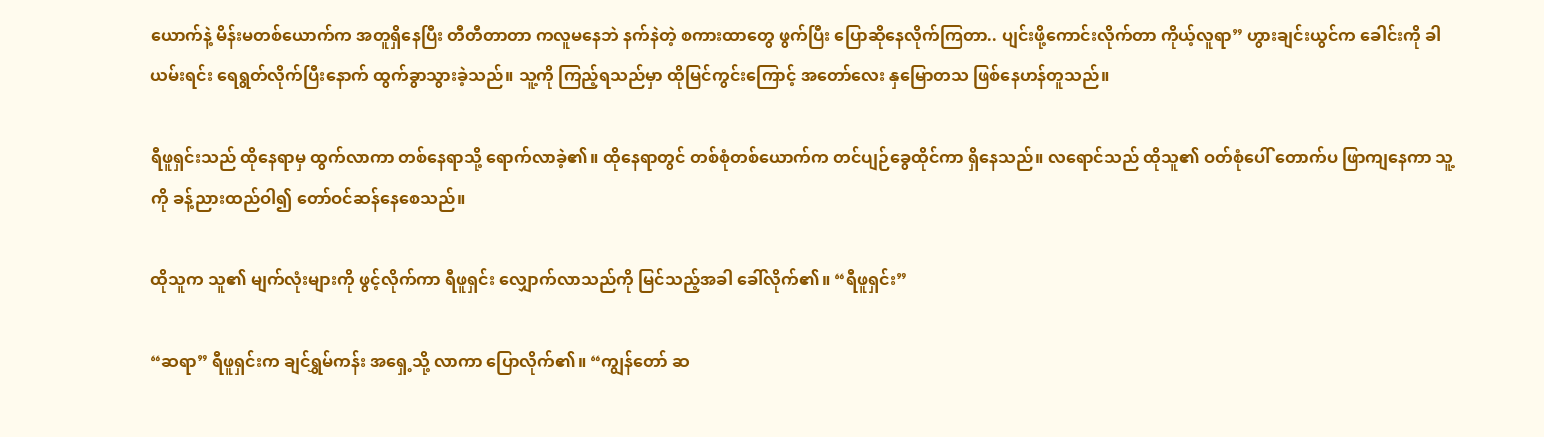ယောက်နဲ့ မိန်းမတစ်ယောက်က အတူရှိနေပြီး တီတီတာတာ ကလူမနေဘဲ နက်နဲတဲ့ စကားထာတွေ ဖွက်ပြီး ပြောဆိုနေလိုက်ကြတာ.. ပျင်းဖို့ကောင်းလိုက်တာ ကိုယ့်လူရာ” ဟွားချင်းယွင်က ခေါင်းကို ခါယမ်းရင်း ရေရွတ်လိုက်ပြီးနောက် ထွက်ခွာသွားခဲ့သည်။ သူ့ကို ကြည့်ရသည်မှာ ထိုမြင်ကွင်းကြောင့် အတော်လေး နှမြောတသ ဖြစ်နေဟန်တူသည်။

ရီဖူရှင်းသည် ထိုနေရာမှ ထွက်လာကာ တစ်နေရာသို့ ရောက်လာခဲ့၏။ ထိုနေရာတွင် တစ်စုံတစ်ယောက်က တင်ပျဉ်ခွေထိုင်ကာ ရှိနေသည်။ လရောင်သည် ထိုသူ၏ ဝတ်စုံပေါ် တောက်ပ ဖြာကျနေကာ သူ့ကို ခန့်ညားထည်ဝါ၍ တော်ဝင်ဆန်နေစေသည်။

ထိုသူက သူ၏ မျက်လုံးများကို ဖွင့်လိုက်ကာ ရီဖူရှင်း လျှောက်လာသည်ကို မြင်သည့်အခါ ခေါ်လိုက်၏။ “ရီဖူရှင်း”

“ဆရာ” ရီဖူရှင်းက ချင်ရွှမ်ကန်း အရှေ့သို့ လာကာ ပြောလိုက်၏။ “ကျွန်တော် ဆ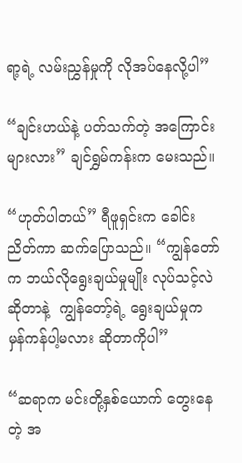ရာ့ရဲ့ လမ်းညွှန်မှုကို လိုအပ်နေလို့ပါ”

“ချင်းဟယ်နဲ့ ပတ်သက်တဲ့ အကြောင်းများလား” ချင်ရွှမ်ကန်းက မေးသည်။

“ဟုတ်ပါတယ်” ရီဖူရှင်းက ခေါင်းညိတ်ကာ ဆက်ပြောသည်။ “ကျွန်တော်က ဘယ်လိုရွေးချယ်မှုမျိုး လုပ်သင့်လဲဆိုတာနဲ့  ကျွန်တော့်ရဲ့ ရွေးချယ်မှုက မှန်ကန်ပါ့မလား ဆိုတာကိုပါ”

“ဆရာက မင်းတို့နှစ်ယောက် တွေးနေတဲ့ အ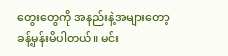တွေးတွေကို အနည်းနဲ့အများတော့ ခန့်မှန်းမိပါတယ်။ မင်း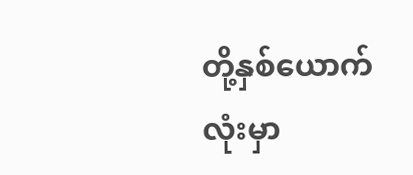တို့နှစ်ယောက်လုံးမှာ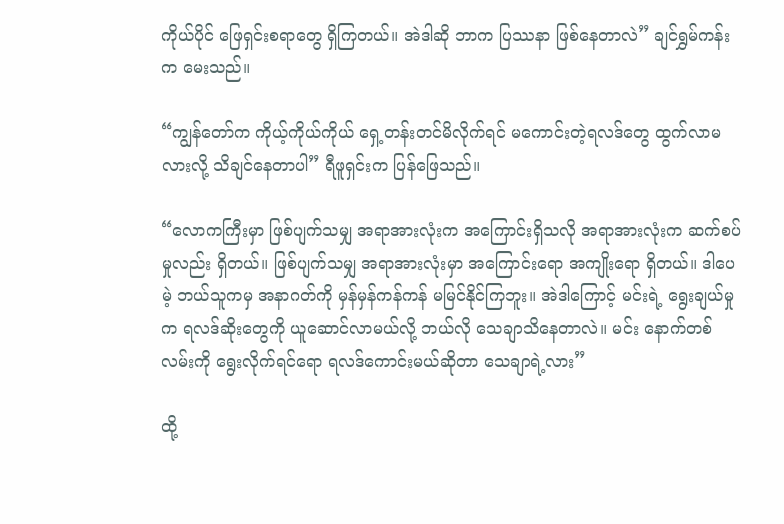ကိုယ်ပိုင် ဖြေရှင်းစရာတွေ ရှိကြတယ်။ အဲဒါဆို ဘာက ပြဿနာ ဖြစ်နေတာလဲ” ချင်ရွှမ်ကန်းက မေးသည်။

“ကျွန်တော်က ကိုယ့်ကိုယ်ကိုယ် ရှေ့တန်းတင်မိလိုက်ရင် မကောင်းတဲ့ရလဒ်တွေ ထွက်လာမလားလို့ သိချင်နေတာပါ” ရီဖူရှင်းက ပြန်ဖြေသည်။

“လောကကြီးမှာ ဖြစ်ပျက်သမျှ အရာအားလုံးက အကြောင်းရှိသလို အရာအားလုံးက ဆက်စပ်မှုလည်း ရှိတယ်။ ဖြစ်ပျက်သမျှ အရာအားလုံးမှာ အကြောင်းရော အကျိုးရော ရှိတယ်။ ဒါပေမဲ့ ဘယ်သူကမှ အနာဂတ်ကို မှန်မှန်ကန်ကန် မမြင်နိုင်ကြဘူး။ အဲဒါကြောင့် မင်းရဲ့ ရွေးချယ်မှုက ရလဒ်ဆိုးတွေကို ယူဆောင်လာမယ်လို့ ဘယ်လို သေချာသိနေတာလဲ။ မင်း နောက်တစ်လမ်းကို ရွေးလိုက်ရင်ရော ရလဒ်ကောင်းမယ်ဆိုတာ သေချာရဲ့လား”

ထို့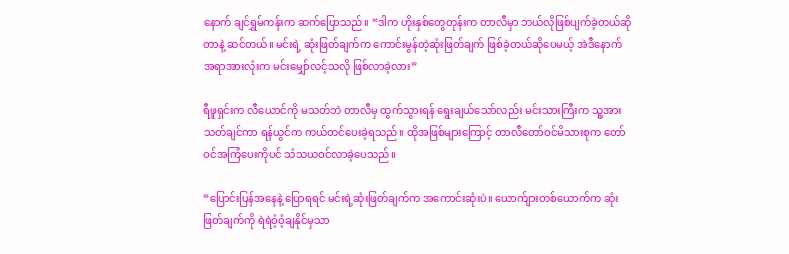နောက် ချင်ရွှမ်ကန်းက ဆက်ပြောသည်။ “ဒါက ဟိုးနှစ်တွေတုန်းက တာလီမှာ ဘယ်လိုဖြစ်ပျက်ခဲ့တယ်ဆိုတာနဲ့ ဆင်တယ်။ မင်းရဲ့ ဆုံးဖြတ်ချက်က ကောင်းမွန်တဲ့ဆုံးဖြတ်ချက် ဖြစ်ခဲ့တယ်ဆိုပေမယ့် အဲဒီနောက် အရာအားလုံးက မင်းမျှော်လင့်သလို ဖြစ်လာခဲ့လား”

ရီဖူရှင်းက လီယောင်ကို မသတ်ဘဲ တာလီမှ ထွက်သွားရန် ရွေးချယ်သော်လည်း မင်းသားကြီးက သူ့အား သတ်ချင်ကာ ရန်ယွင်က ကယ်တင်ပေးခဲ့ရသည်။ ထိုအဖြစ်များကြောင့် တာလီတော်ဝင်မိသားစုက တော်ဝင်အကြံပေးကိုပင် သံသယဝင်လာခဲ့ပေသည်။

“ပြောင်းပြန်အနေနဲ့ ပြောရရင် မင်းရဲ့ဆုံးဖြတ်ချက်က အကောင်းဆုံးပဲ။ ယောက်ျားတစ်ယောက်က ဆုံးဖြတ်ချက်ကို ရဲရဲဝံ့ဝံ့ချနိုင်မှသာ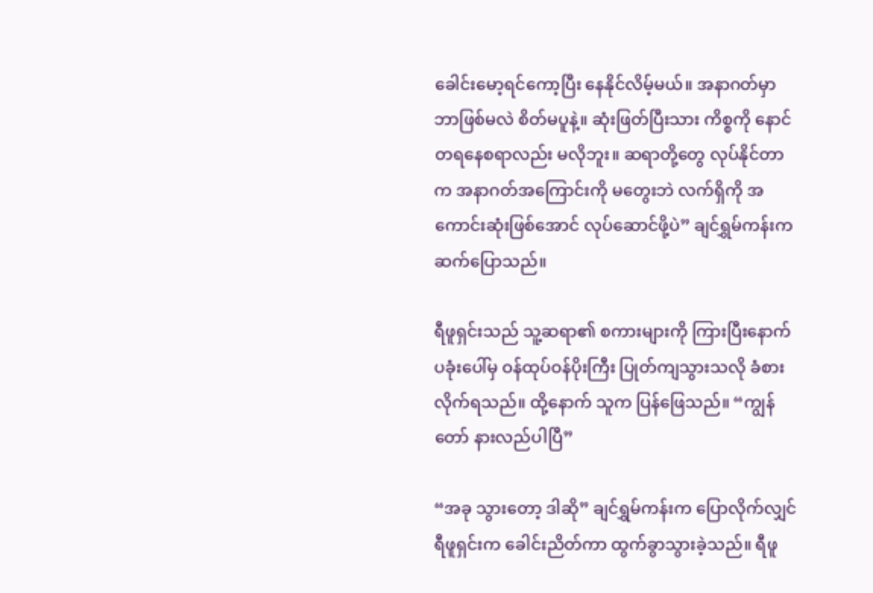ခေါင်းမော့ရင်ကော့ပြီး နေနိုင်လိမ့်မယ်။ အနာဂတ်မှာ ဘာဖြစ်မလဲ စိတ်မပူနဲ့။ ဆုံးဖြတ်ပြီးသား ကိစ္စကို နောင်တရနေစရာလည်း မလိုဘူး။ ဆရာတို့တွေ လုပ်နိုင်တာက အနာဂတ်အကြောင်းကို မတွေးဘဲ လက်ရှိကို အကောင်းဆုံးဖြစ်အောင် လုပ်ဆောင်ဖို့ပဲ” ချင်ရွှမ်ကန်းက ဆက်ပြောသည်။

ရီဖူရှင်းသည် သူ့ဆရာ၏ စကားများကို ကြားပြီးနောက် ပခုံးပေါ်မှ ဝန်ထုပ်ဝန်ပိုးကြီး ပြုတ်ကျသွားသလို ခံစားလိုက်ရသည်။ ထို့နောက် သူက ပြန်ဖြေသည်။ “ကျွန်တော် နားလည်ပါပြီ”

“အခု သွားတော့ ဒါဆို” ချင်ရွှမ်ကန်းက ပြောလိုက်လျှင် ရီဖူရှင်းက ခေါင်းညိတ်ကာ ထွက်ခွာသွားခဲ့သည်။ ရီဖူ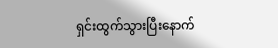ရှင်းထွက်သွားပြီးနောက်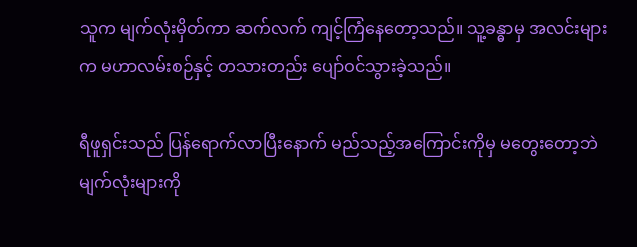သူက မျက်လုံးမှိတ်ကာ ဆက်လက် ကျင့်ကြံနေတော့သည်။ သူ့ခန္ဓာမှ အလင်းများက မဟာလမ်းစဉ်နှင့် တသားတည်း ပျော်ဝင်သွားခဲ့သည်။

ရီဖူရှင်းသည် ပြန်ရောက်လာပြီးနောက် မည်သည့်အကြောင်းကိုမှ မတွေးတော့ဘဲ မျက်လုံးများကို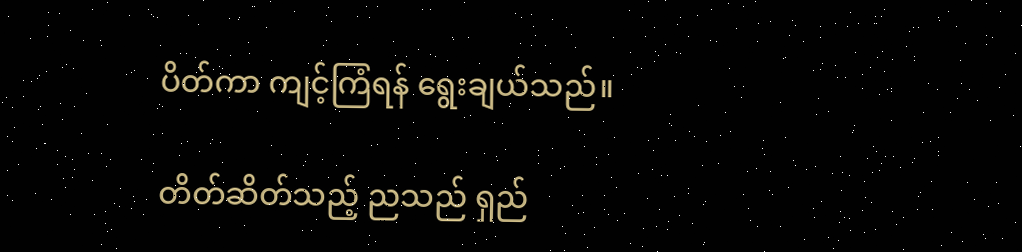ပိတ်ကာ ကျင့်ကြံရန် ရွေးချယ်သည်။

တိတ်ဆိတ်သည့် ညသည် ရှည်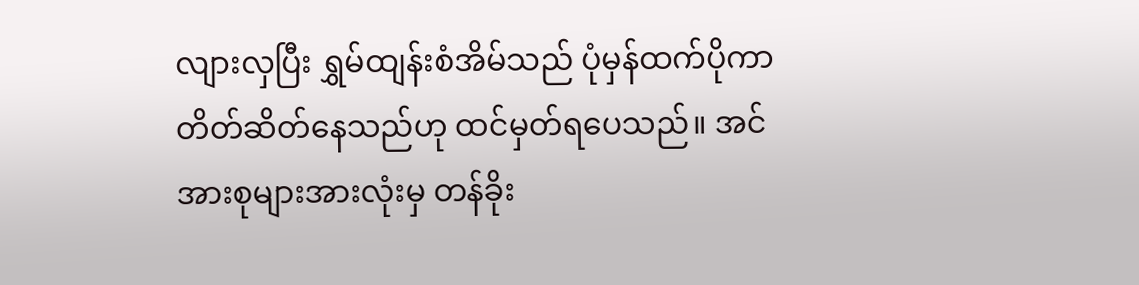လျားလှပြီး ရွှမ်ထျန်းစံအိမ်သည် ပုံမှန်ထက်ပိုကာ တိတ်ဆိတ်နေသည်ဟု ထင်မှတ်ရပေသည်။ အင်အားစုများအားလုံးမှ တန်ခိုး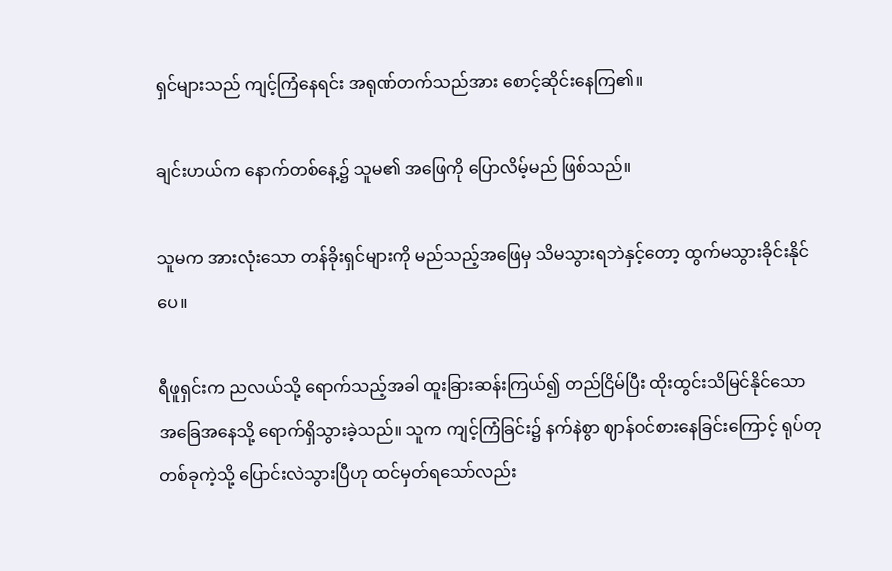ရှင်များသည် ကျင့်ကြံနေရင်း အရုဏ်တက်သည်အား စောင့်ဆိုင်းနေကြ၏။

ချင်းဟယ်က နောက်တစ်နေ့၌ သူမ၏ အဖြေကို ပြောလိမ့်မည် ဖြစ်သည်။

သူမက အားလုံးသော တန်ခိုးရှင်များကို မည်သည့်အဖြေမှ သိမသွားရဘဲနှင့်တော့ ထွက်မသွားခိုင်းနိုင်ပေ။

ရီဖူရှင်းက ညလယ်သို့ ရောက်သည့်အခါ ထူးခြားဆန်းကြယ်၍ တည်ငြိမ်ပြီး ထိုးထွင်းသိမြင်နိုင်သော အခြေအနေသို့ ရောက်ရှိသွားခဲ့သည်။ သူက ကျင့်ကြံခြင်း၌ နက်နဲစွာ ဈာန်ဝင်စားနေခြင်းကြောင့် ရုပ်တုတစ်ခုကဲ့သို့ ပြောင်းလဲသွားပြီဟု ထင်မှတ်ရသော်လည်း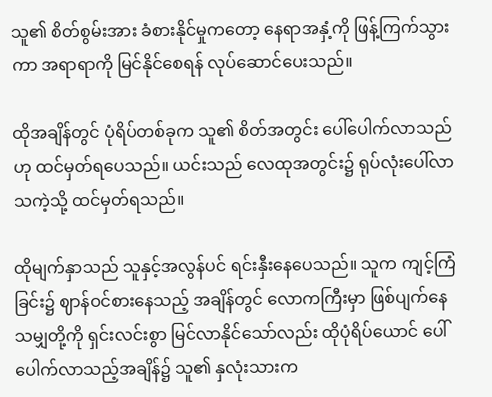သူ၏ စိတ်စွမ်းအား ခံစားနိုင်မှုကတော့ နေရာအနှံ့ကို ဖြန့်ကြက်သွားကာ အရာရာကို မြင်နိုင်စေရန် လုပ်ဆောင်ပေးသည်။

ထိုအချိန်တွင် ပုံရိပ်တစ်ခုက သူ၏ စိတ်အတွင်း ပေါ်ပေါက်လာသည်ဟု ထင်မှတ်ရပေသည်။ ယင်းသည် လေထုအတွင်း၌ ရုပ်လုံးပေါ်လာသကဲ့သို့ ထင်မှတ်ရသည်။

ထိုမျက်နှာသည် သူနှင့်အလွန်ပင် ရင်းနှီးနေပေသည်။ သူက ကျင့်ကြံခြင်း၌ ဈာန်ဝင်စားနေသည့် အချိန်တွင် လောကကြီးမှာ ဖြစ်ပျက်နေသမျှတို့ကို ရှင်းလင်းစွာ မြင်လာနိုင်သော်လည်း ထိုပုံရိပ်ယောင် ပေါ်ပေါက်လာသည့်အချိန်၌ သူ၏ နှလုံးသားက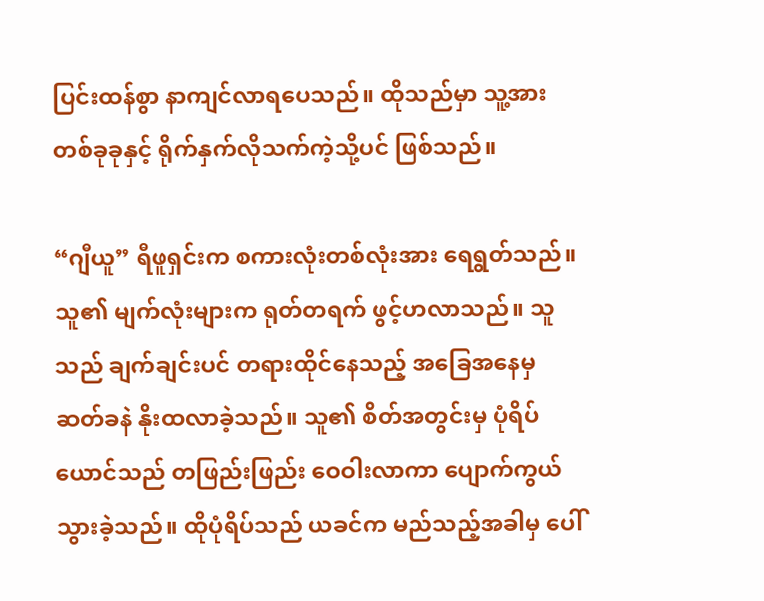ပြင်းထန်စွာ နာကျင်လာရပေသည်။ ထိုသည်မှာ သူ့အား တစ်ခုခုနှင့် ရိုက်နှက်လိုသက်ကဲ့သို့ပင် ဖြစ်သည်။

“ဂျီယူ” ရီဖူရှင်းက စကားလုံးတစ်လုံးအား ရေရွတ်သည်။ သူ၏ မျက်လုံးများက ရုတ်တရက် ဖွင့်ဟလာသည်။ သူသည် ချက်ချင်းပင် တရားထိုင်နေသည့် အခြေအနေမှ ဆတ်ခနဲ နိုးထလာခဲ့သည်။ သူ၏ စိတ်အတွင်းမှ ပုံရိပ်ယောင်သည် တဖြည်းဖြည်း ဝေဝါးလာကာ ပျောက်ကွယ်သွားခဲ့သည်။ ထိုပုံရိပ်သည် ယခင်က မည်သည့်အခါမှ ပေါ်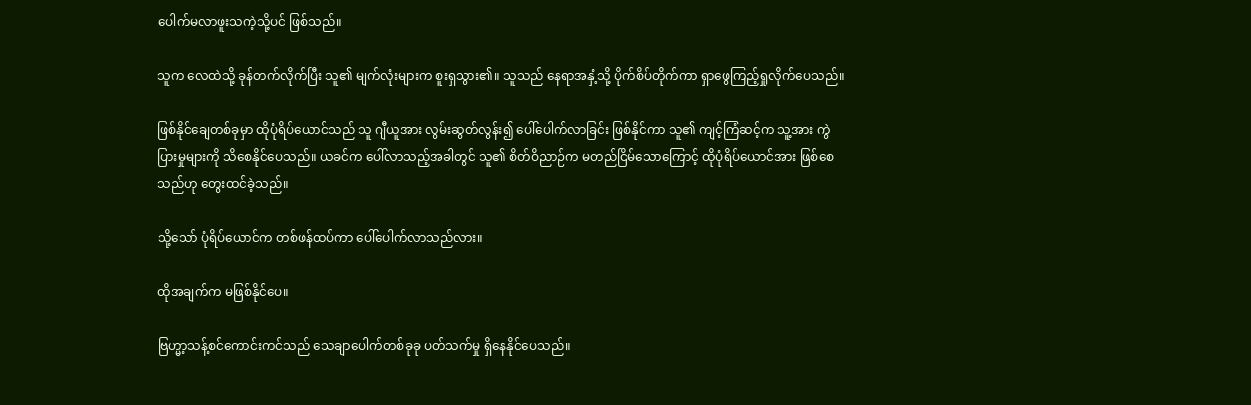ပေါက်မလာဖူးသကဲ့သို့ပင် ဖြစ်သည်။

သူက လေထဲသို့ ခုန်တက်လိုက်ပြီး သူ၏ မျက်လုံးများက စူးရှသွား၏။ သူသည် နေရာအနှံ့သို့ ပိုက်စိပ်တိုက်ကာ ရှာဖွေကြည့်ရှုလိုက်ပေသည်။

ဖြစ်နိုင်ချေတစ်ခုမှာ ထိုပုံရိပ်ယောင်သည် သူ ဂျီယူအား လွမ်းဆွတ်လွန်း၍ ပေါ်ပေါက်လာခြင်း ဖြစ်နိုင်ကာ သူ၏ ကျင့်ကြံဆင့်က သူ့အား ကွဲပြားမှုများကို သိစေနိုင်ပေသည်။ ယခင်က ပေါ်လာသည့်အခါတွင် သူ၏ စိတ်ဝိညာဉ်က မတည်ငြိမ်သောကြောင့် ထိုပုံရိပ်ယောင်အား ဖြစ်စေသည်ဟု တွေးထင်ခဲ့သည်။

သို့သော် ပုံရိပ်ယောင်က တစ်ဖန်ထပ်ကာ ပေါ်ပေါက်လာသည်လား။

ထိုအချက်က မဖြစ်နိုင်ပေ။

ဗြဟ္မာ့သန့်စင်ကောင်းကင်သည် သေချာပေါက်တစ်ခုခု ပတ်သက်မှု ရှိနေနိုင်ပေသည်။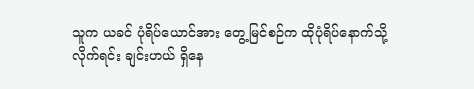သူက ယခင် ပုံရိပ်ယောင်အား တွေ့မြင်စဉ်က ထိုပုံရိပ်နောက်သို့ လိုက်ရင်း ချင်းဟယ် ရှိနေ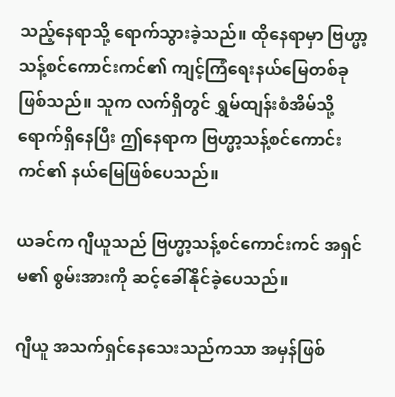သည့်နေရာသို့ ရောက်သွားခဲ့သည်။ ထိုနေရာမှာ ဗြဟ္မာ့သန့်စင်ကောင်းကင်၏ ကျင့်ကြံရေးနယ်မြေတစ်ခု ဖြစ်သည်။ သူက လက်ရှိတွင် ရွှမ်ထျန်းစံအိမ်သို့ ရောက်ရှိနေပြီး ဤနေရာက ဗြဟ္မာ့သန့်စင်ကောင်းကင်၏ နယ်မြေဖြစ်ပေသည်။

ယခင်က ဂျီယူသည် ဗြဟ္မာ့သန့်စင်ကောင်းကင် အရှင်မ၏ စွမ်းအားကို ဆင့်ခေါ်နိုင်ခဲ့ပေသည်။

ဂျီယူ အသက်ရှင်နေသေးသည်ကသာ အမှန်ဖြစ်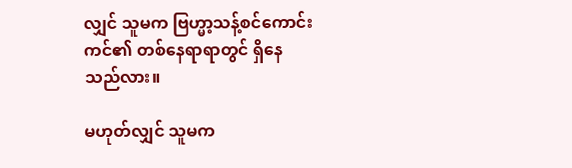လျှင် သူမက ဗြဟ္မာ့သန့်စင်ကောင်းကင်၏ တစ်နေရာရာတွင် ရှိနေသည်လား။

မဟုတ်လျှင် သူမက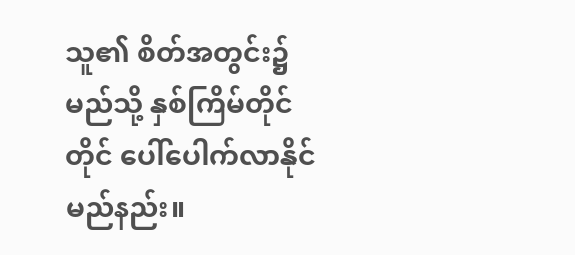သူ၏ စိတ်အတွင်း၌ မည်သို့ နှစ်ကြိမ်တိုင်တိုင် ပေါ်ပေါက်လာနိုင်မည်နည်း။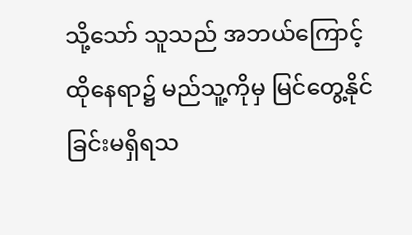သို့သော် သူသည် အဘယ်ကြောင့် ထိုနေရာ၌ မည်သူ့ကိုမှ မြင်တွေ့နိုင်ခြင်းမရှိရသ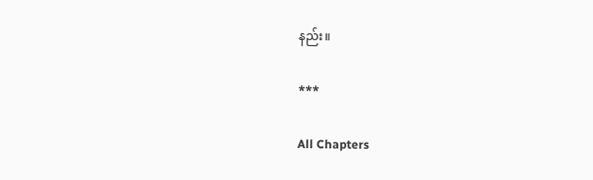နည်း။

***

All Chapters